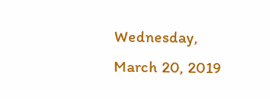Wednesday, March 20, 2019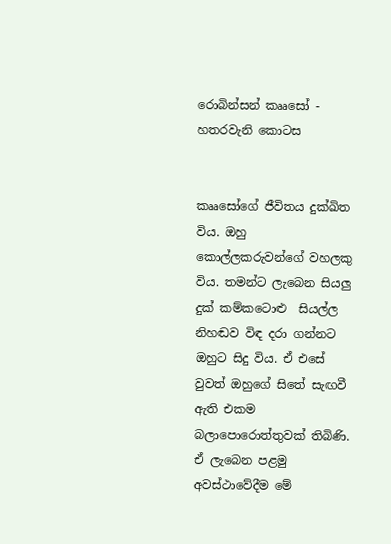රොබින්සන් කෲසෝ - හතරවැනි කොටස


කෲසෝගේ ජීවිතය දුක්ඛිත විය. ඔහු කොල්ලකරුවන්ගේ වහලකු විය. තමන්ට ලැබෙන සියලු දුක් කම්කටොළු  සියල්ල නිහඬව විඳ දරා ගන්නට ඔහුට සිදු විය. ඒ එසේ වුවත් ඔහුගේ සිතේ සැඟවී ඇති එකම බලාපොරොත්තුවක් තිබිණි. ඒ ලැබෙන පළමු අවස්ථාවේදීම මේ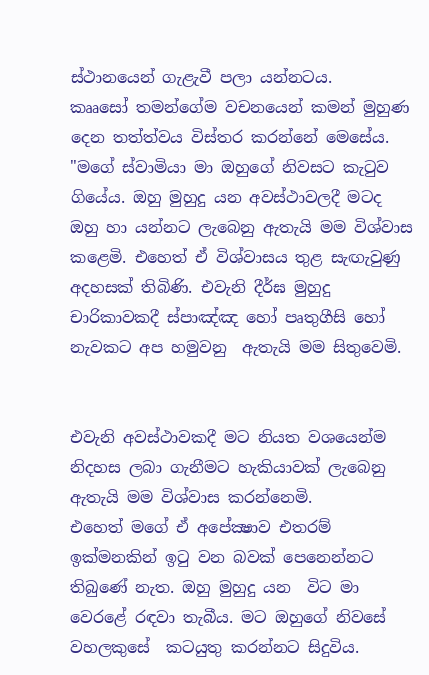ස්ථානයෙන් ගැළැවී පලා යන්නටය.
කෲසෝ තමන්ගේම වචනයෙන් කමන් මුහුණ දෙන තත්ත්වය විස්තර කරන්නේ මෙසේය.
"මගේ ස්වාමියා මා ඔහුගේ නිවසට කැටුව ගියේය. ඔහු මුහුදු යන අවස්ථාවලදී මටද ඔහු හා යන්නට ලැබෙනු ඇතැයි මම විශ්වාස කළෙමි. එහෙත් ඒ විශ්වාසය තුළ සැඟැවුණු අදහසක් තිබිණි. එවැනි දීර්ඝ මුහුදු චාරිකාවකදී ස්පාඤ්ඤ හෝ පෘතුගීසි හෝ නැවකට අප හමුවනු  ඇතැයි මම සිතුවෙමි.


එවැනි අවස්ථාවකදී මට නියත වශයෙන්ම නිදහස ලබා ගැනීමට හැකියාවක් ලැබෙනු ඇතැයි මම විශ්වාස කරන්නෙමි.
එහෙත් මගේ ඒ අපේක්‍ෂාව එතරම් ඉක්මනකින් ඉටු වන බවක් පෙනෙන්නට තිබුණේ නැත. ඔහු මුහුදු යන  විට මා වෙරළේ රඳවා තැබීය. මට ඔහුගේ නිවසේ වහලකුසේ  කටයුතු කරන්නට සිදුවිය.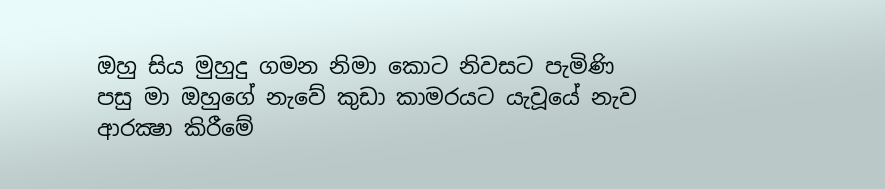ඔහු සිය මුහුදු ගමන නිමා කොට නිවසට පැමිණි පසු මා ඔහුගේ නැවේ කුඩා කාමරයට යැවූයේ නැව ආරක්‍ෂා කිරීමේ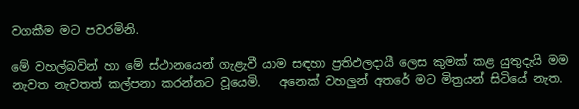වගකීම මට පවරමිනි.

මේ වහල්බවින් හා මේ ස්ථානයෙන් ගැළැවී යාම සඳහා ප්‍රතිඵලදායී ලෙස කුමක් කළ යුතුදැයි මම නැවත නැවතත් කල්පනා කරන්නට වූයෙමි.   අනෙක් වහලුන් අතරේ මට මිත්‍රයන් සිටියේ නැත.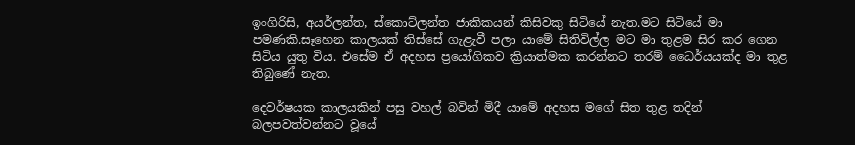ඉංගිරිසි, අයර්ලන්ත, ස්කොට්ලන්ත ජාකිකයන් කිසිවකු සිටියේ නැත.මට සිටියේ මා පමණකි.සෑහෙන කාලයක් තිස්සේ ගැළැවී පලා යාමේ සිතිවිල්ල මට මා තුළම සිර කර ගෙන සිටිය යුතු විය. එසේම ඒ අදහස ප්‍රයෝගිකව ක්‍රියාත්මක කරන්නට තරම් ධෛර්යයක්ද මා තුළ තිබුණේ නැත.

දෙවර්ෂයක කාලයකින් පසු වහල් බවින් මිදී යාමේ අදහස මගේ සිත තුළ තදින් බලපවත්වන්නට වූයේ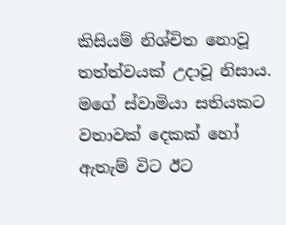කිසියම් නිශ්චිත නොවූ තත්ත්වයක් උදාවූ නිසාය.
මගේ ස්වාමියා සතියකට වතාවක් දෙකක් හෝ ඇතැම් විට ඊට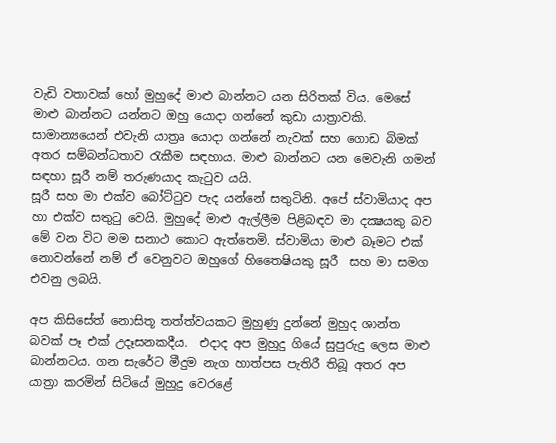වැඩි වතාවක් හෝ මුහුදේ මාළු බාන්නට යන සිරිතක් විය. මෙසේ මාළු බාන්නට යන්නට ඔහු යොදා ගන්නේ කුඩා යාත්‍රාවකි. සාමාන්‍යයෙන් එවැනි යාත්‍රෘ යොදා ගන්නේ නැවක් සහ ගොඩ බිමක් අතර සම්බන්ධතාව රැකීම සඳහාය. මාළු බාන්නට යන මෙවැනි ගමන් සඳහා සූරී නම් තරුණයාද කැටුව යයි.
සූරී සහ මා එක්ව බෝට්ටුව පැද යන්නේ සතුටිනි. අපේ ස්වාමියාද අප හා එක්ව සතුටු වෙයි. මුහුදේ මාළු ඇල්ලීම පිළිබඳව මා දක්‍ෂයකු බව මේ වන විට මම සනාථ කොට ඇත්තෙමි. ස්වාමියා මාළු බෑමට එක් නොවන්නේ නම් ඒ වෙනුවට ඔහුගේ හිතෛෂියකු සූරී  සහ මා සමග එවනු ලබයි.

අප කිසිසේත් නොසිතූ තත්ත්වයකට මුහුණු දුන්නේ මුහුද ශාන්ත බවක් පෑ එක් උදෑසනකදීය.  එදාද අප මුහුදු ගියේ සුපුරුදු ලෙස මාළු බාන්නටය. ගන සැරේට මීදුම නැග හාත්පස පැතිරී තිබූ අතර අප යාත්‍රා කරමින් සිටියේ මුහුදු වෙරළේ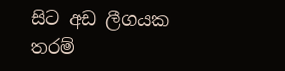සිට අඩ ලීගයක තරම්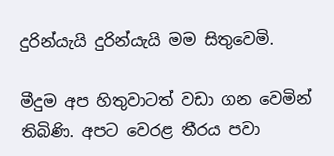දුරින්යැයි දුරින්යැයි මම සිතුවෙමි.

මීදුම අප හිතුවාටත් වඩා ගන වෙමින් තිබිණි. අපට වෙරළ තීරය පවා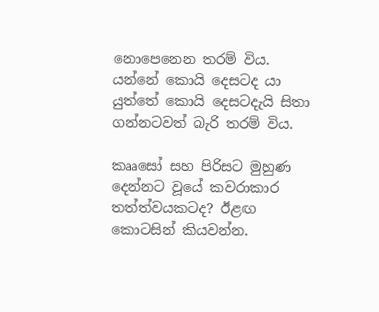නොපෙනෙන තරම් විය. යන්නේ කොයි දෙසටද යා යුත්තේ කොයි දෙසටදැයි සිතා ගන්නටවත් බැරි තරම් විය.

කෲසෝ සහ පිරිසට මුහුණ දෙන්නට වූයේ කවරාකාර තත්ත්වයකටද? ඊළඟ කොටසින් කියවන්න.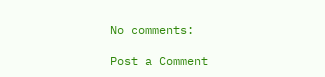No comments:

Post a Comment